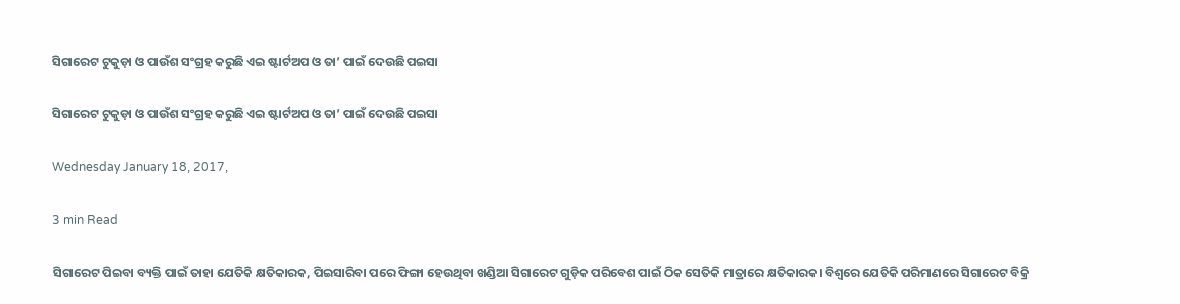ସିଗାରେଟ ଟୁକୁଡ଼ା ଓ ପାଉଁଶ ସଂଗ୍ରହ କରୁଛି ଏଇ ଷ୍ଟାର୍ଟଅପ ଓ ତା’ ପାଇଁ ଦେଉଛି ପଇସା

ସିଗାରେଟ ଟୁକୁଡ଼ା ଓ ପାଉଁଶ ସଂଗ୍ରହ କରୁଛି ଏଇ ଷ୍ଟାର୍ଟଅପ ଓ ତା’ ପାଇଁ ଦେଉଛି ପଇସା

Wednesday January 18, 2017,

3 min Read

ସିଗାରେଟ ପିଇବା ବ୍ୟକ୍ତି ପାଇଁ ତାହା ଯେତିକି କ୍ଷତିକାରକ, ପିଇସାରିବା ପରେ ଫିଙ୍ଗା ହେଉଥିବା ଖଣ୍ଡିଆ ସିଗାରେଟ ଗୁଡ଼ିକ ପରିବେଶ ପାଇଁ ଠିକ ସେତିକି ମାତ୍ରାରେ କ୍ଷତିକାରକ। ବିଶ୍ଵରେ ଯେତିକି ପରିମାଣରେ ସିଗାରେଟ ବିକ୍ରି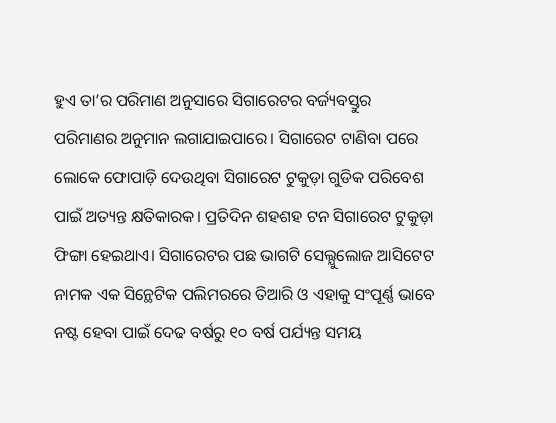ହୁଏ ତା’ର ପରିମାଣ ଅନୁସାରେ ସିଗାରେଟର ବର୍ଜ୍ୟବସ୍ତୁର ପରିମାଣର ଅନୁମାନ ଲଗାଯାଇପାରେ। ସିଗାରେଟ ଟାଣିବା ପରେ ଲୋକେ ଫୋପାଡ଼ି ଦେଉଥିବା ସିଗାରେଟ ଟୁକୁଡ଼ା ଗୁଡିକ ପରିବେଶ ପାଇଁ ଅତ୍ୟନ୍ତ କ୍ଷତିକାରକ। ପ୍ରତିଦିନ ଶହଶହ ଟନ ସିଗାରେଟ ଟୁକୁଡ଼ା ଫିଙ୍ଗା ହେଇଥାଏ। ସିଗାରେଟର ପଛ ଭାଗଟି ସେଲ୍ଯୁଲୋଜ ଆସିଟେଟ ନାମକ ଏକ ସିନ୍ଥେଟିକ ପଲିମରରେ ତିଆରି ଓ ଏହାକୁ ସଂପୂର୍ଣ୍ଣ ଭାବେ ନଷ୍ଟ ହେବା ପାଇଁ ଦେଢ ବର୍ଷରୁ ୧୦ ବର୍ଷ ପର୍ଯ୍ୟନ୍ତ ସମୟ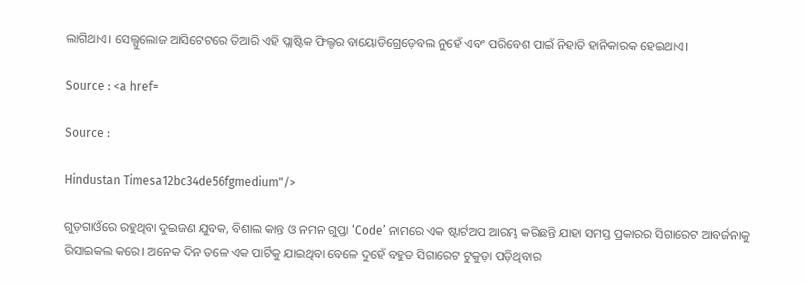ଲାଗିଥାଏ। ସେଲ୍ଯୁଲୋଜ ଆସିଟେଟରେ ତିଆରି ଏହି ପ୍ଲାଷ୍ଟିକ ଫିଲ୍ଟର ବାୟୋଡିଗ୍ରେଡ଼େବଲ ନୁହେଁ ଏବଂ ପରିବେଶ ପାଇଁ ନିହାତି ହାନିକାରକ ହେଇଥାଏ।

Source : <a href=

Source :

Hindustan Timesa12bc34de56fgmedium"/>

ଗୁଡ଼ଗାଓଁରେ ରହୁଥିବା ଦୁଇଜଣ ଯୁବକ, ବିଶାଲ କାନ୍ତ ଓ ନମନ ଗୁପ୍ତା ‘Code’ ନାମରେ ଏକ ଷ୍ଟାର୍ଟଅପ ଆରମ୍ଭ କରିଛନ୍ତି ଯାହା ସମସ୍ତ ପ୍ରକାରର ସିଗାରେଟ ଆବର୍ଜନାକୁ ରିସାଇକଲ କରେ। ଅନେକ ଦିନ ତଳେ ଏକ ପାର୍ଟିକୁ ଯାଇଥିବା ବେଳେ ଦୁହେଁ ବହୁତ ସିଗାରେଟ ଟୁକୁଡ଼ା ପଡ଼ିଥିବାର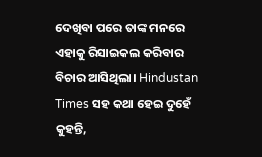ଦେଖିବା ପରେ ତାଙ୍କ ମନରେ ଏହାକୁ ରିସାଇକଲ କରିବାର ବିଚାର ଆସିଥିଲା। Hindustan Times ସହ କଥା ହେଇ ଦୁହେଁ କୁହନ୍ତି,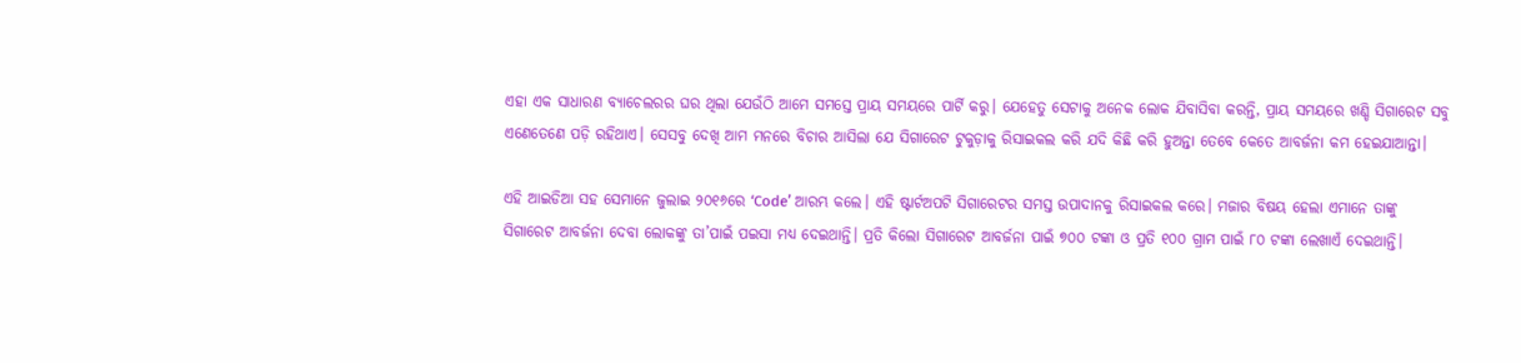ଏହା ଏକ ସାଧାରଣ ବ୍ୟାଚେଲରର ଘର ଥିଲା ଯେଉଁଠି ଆମେ ସମସ୍ତେ ପ୍ରାୟ ସମୟରେ ପାର୍ଟି କରୁ। ଯେହେତୁ ସେଟାକୁ ଅନେକ ଲୋକ ଯିବାସିବା କରନ୍ତି, ପ୍ରାୟ ସମୟରେ ଖଣ୍ଡି ସିଗାରେଟ ସବୁ ଏଣେତେଣେ ପଡ଼ି ରହିଥାଏ। ସେସବୁ ଦେଖି ଆମ ମନରେ ବିଚାର ଆସିଲା ଯେ ସିଗାରେଟ ଟୁକୁଡ଼ାକୁ ରିସାଇକଲ କରି ଯଦି କିଛି କରି ହୁଅନ୍ତା ତେବେ କେତେ ଆବର୍ଜନା କମ ହେଇଯାଆନ୍ତା।

ଏହି ଆଇଡିଆ ସହ ସେମାନେ ଜୁଲାଇ ୨୦୧୬ରେ ‘Code’ ଆରମ୍ଭ କଲେ। ଏହି ଷ୍ଟାର୍ଟଅପଟି ସିଗାରେଟର ସମସ୍ତ ଉପାଦାନକୁ ରିସାଇକଲ କରେ। ମଜାର ବିଷୟ ହେଲା ଏମାନେ ତାଙ୍କୁ ସିଗାରେଟ ଆବର୍ଜନା ଦେବା ଲୋକଙ୍କୁ ତା’ପାଇଁ ପଇସା ମଧ୍ୟ ଦେଇଥାନ୍ତି। ପ୍ରତି କିଲୋ ସିଗାରେଟ ଆବର୍ଜନା ପାଇଁ ୭୦୦ ଟଙ୍କା ଓ ପ୍ରତି ୧୦୦ ଗ୍ରାମ ପାଇଁ ୮୦ ଟଙ୍କା ଲେଖାଏଁ ଦେଇଥାନ୍ତି।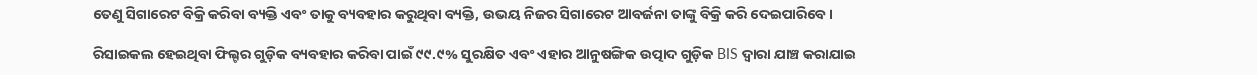ତେଣୁ ସିଗାରେଟ ବିକ୍ରି କରିବା ବ୍ୟକ୍ତି ଏବଂ ତାକୁ ବ୍ୟବହାର କରୁଥିବା ବ୍ୟକ୍ତି, ଉଭୟ ନିଜର ସିଗାରେଟ ଆବର୍ଜନା ତାଙ୍କୁ ବିକ୍ରି କରି ଦେଇପାରିବେ।

ରିସାଇକଲ ହେଇଥିବା ଫିଲ୍ଟର ଗୁଡ଼ିକ ବ୍ୟବହାର କରିବା ପାଇଁ ୯୯.୯% ସୁରକ୍ଷିତ ଏବଂ ଏହାର ଆନୁଷଙ୍ଗିକ ଉତ୍ପାଦ ଗୁଡ଼ିକ BIS ଦ୍ଵାରା ଯାଞ୍ଚ କରାଯାଇ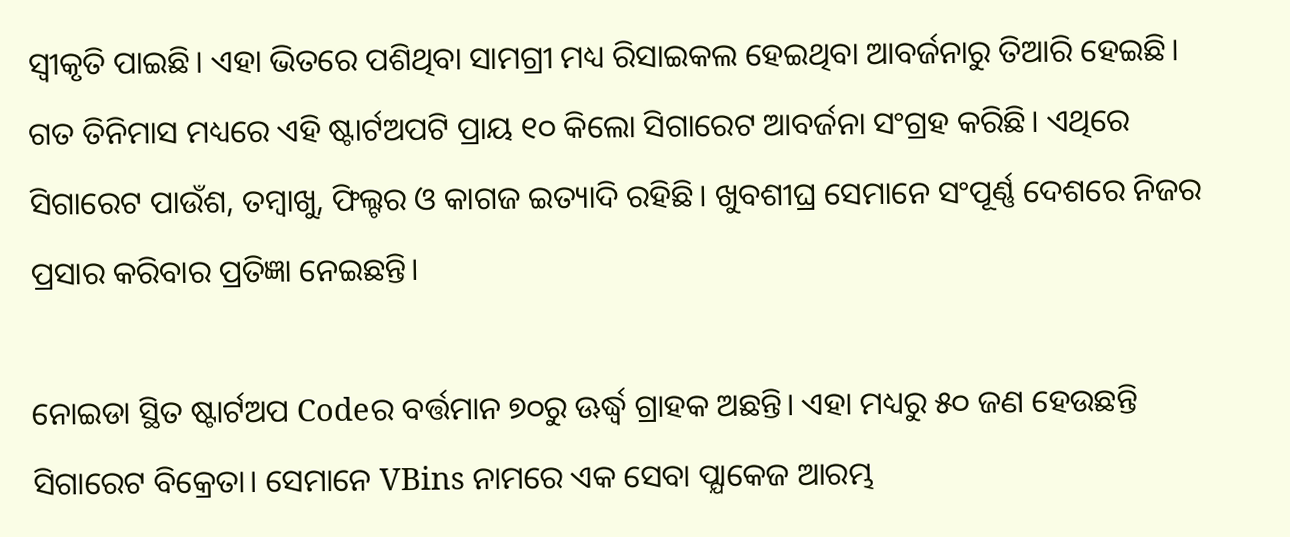ସ୍ବୀକୃତି ପାଇଛି। ଏହା ଭିତରେ ପଶିଥିବା ସାମଗ୍ରୀ ମଧ୍ୟ ରିସାଇକଲ ହେଇଥିବା ଆବର୍ଜନାରୁ ତିଆରି ହେଇଛି। ଗତ ତିନିମାସ ମଧ୍ୟରେ ଏହି ଷ୍ଟାର୍ଟଅପଟି ପ୍ରାୟ ୧୦ କିଲୋ ସିଗାରେଟ ଆବର୍ଜନା ସଂଗ୍ରହ କରିଛି। ଏଥିରେ ସିଗାରେଟ ପାଉଁଶ, ତମ୍ବାଖୁ, ଫିଲ୍ଟର ଓ କାଗଜ ଇତ୍ୟାଦି ରହିଛି। ଖୁବଶୀଘ୍ର ସେମାନେ ସଂପୂର୍ଣ୍ଣ ଦେଶରେ ନିଜର ପ୍ରସାର କରିବାର ପ୍ରତିଜ୍ଞା ନେଇଛନ୍ତି।

ନୋଇଡା ସ୍ଥିତ ଷ୍ଟାର୍ଟଅପ Codeର ବର୍ତ୍ତମାନ ୭୦ରୁ ଊର୍ଦ୍ଧ୍ଵ ଗ୍ରାହକ ଅଛନ୍ତି। ଏହା ମଧ୍ୟରୁ ୫୦ ଜଣ ହେଉଛନ୍ତି ସିଗାରେଟ ବିକ୍ରେତା। ସେମାନେ VBins ନାମରେ ଏକ ସେବା ପ୍ଯାକେଜ ଆରମ୍ଭ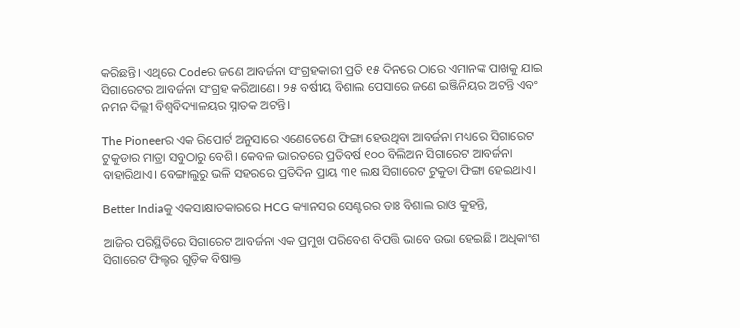କରିଛନ୍ତି। ଏଥିରେ Codeର ଜଣେ ଆବର୍ଜନା ସଂଗ୍ରହକାରୀ ପ୍ରତି ୧୫ ଦିନରେ ଠାରେ ଏମାନଙ୍କ ପାଖକୁ ଯାଇ ସିଗାରେଟର ଆବର୍ଜନା ସଂଗ୍ରହ କରିଆଣେ। ୨୫ ବର୍ଷୀୟ ବିଶାଲ ପେସାରେ ଜଣେ ଇଞ୍ଜିନିୟର ଅଟନ୍ତି ଏବଂ ନମନ ଦିଲ୍ଲୀ ବିଶ୍ୱବିଦ୍ୟାଳୟର ସ୍ନାତକ ଅଟନ୍ତି।

The Pioneerର ଏକ ରିପୋର୍ଟ ଅନୁସାରେ ଏଣେତେଣେ ଫିଙ୍ଗା ହେଉଥିବା ଆବର୍ଜନା ମଧ୍ୟରେ ସିଗାରେଟ ଟୁକୁଡାର ମାତ୍ରା ସବୁଠାରୁ ବେଶି। କେବଳ ଭାରତରେ ପ୍ରତିବର୍ଷ ୧୦୦ ବିଲିଅନ ସିଗାରେଟ ଆବର୍ଜନା ବାହାରିଥାଏ। ବେଙ୍ଗାଲୁରୁ ଭଳି ସହରରେ ପ୍ରତିଦିନ ପ୍ରାୟ ୩୧ ଲକ୍ଷ ସିଗାରେଟ ଟୁକୁଡା ଫିଙ୍ଗା ହେଇଥାଏ।

Better Indiaକୁ ଏକସାକ୍ଷାତକାରରେ HCG କ୍ୟାନସର ସେଣ୍ଟରର ଡାଃ ବିଶାଲ ରାଓ କୁହନ୍ତି,

ଆଜିର ପରିସ୍ଥିତିରେ ସିଗାରେଟ ଆବର୍ଜନା ଏକ ପ୍ରମୁଖ ପରିବେଶ ବିପତ୍ତି ଭାବେ ଉଭା ହେଇଛି। ଅଧିକାଂଶ ସିଗାରେଟ ଫିଲ୍ଟର ଗୁଡ଼ିକ ବିଷାକ୍ତ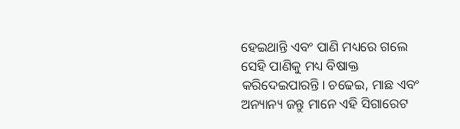ହେଇଥାନ୍ତି ଏବଂ ପାଣି ମଧ୍ୟରେ ଗଲେ ସେହି ପାଣିକୁ ମଧ୍ୟ ବିଷାକ୍ତ କରିଦେଇପାରନ୍ତି। ଚଢେଇ, ମାଛ ଏବଂ ଅନ୍ୟାନ୍ୟ ଜନ୍ତୁ ମାନେ ଏହି ସିଗାରେଟ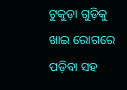ଟୁକୁଡ଼ା ଗୁଡ଼ିକୁ ଖାଇ ରୋଗରେ ପଡ଼ିବା ସହ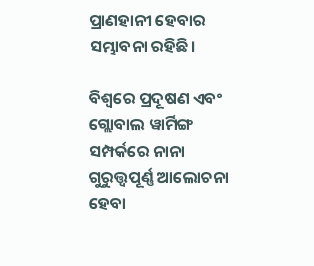ପ୍ରାଣହାନୀ ହେବାର ସମ୍ଭାବନା ରହିଛି।

ବିଶ୍ଵରେ ପ୍ରଦୂଷଣ ଏବଂ ଗ୍ଲୋବାଲ ୱାର୍ମିଙ୍ଗ ସମ୍ପର୍କରେ ନାନା ଗୁରୁତ୍ତ୍ୱପୂର୍ଣ୍ଣ ଆଲୋଚନା ହେବା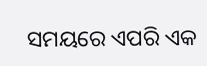ସମୟରେ ଏପରି ଏକ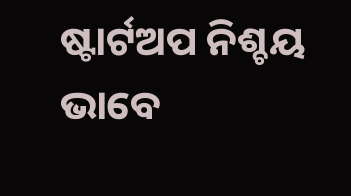ଷ୍ଟାର୍ଟଅପ ନିଶ୍ଚୟ ଭାବେ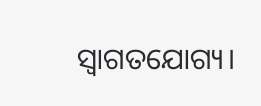ସ୍ଵାଗତଯୋଗ୍ୟ।